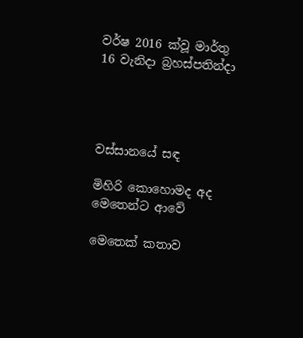වර්ෂ 2016 ක්වූ මාර්තු 16 වැනිදා බ්‍රහස්පතින්දා




වස්සානයේ සඳ

මිහිරි කොහොමද අද මෙතෙන්ට ආවේ

මෙතෙක් කතාව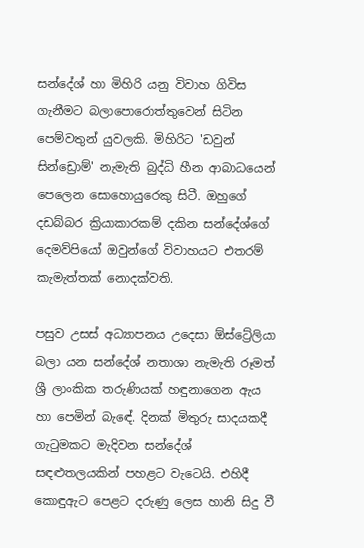සන්දේශ් හා මිහිරි යනු විවාහ ගිවිස ගැනීමට බලාපොරොත්තුවෙන් සිටින පෙම්වතුන් යුවලකි. මිහිරිට 'ඩවුන් සින්ඩ්‍රොම්' නැමැති බුද්ධි හීන ආබාධයෙන් පෙලෙන සොහොයුරෙකු සිටී. ඔහුගේ දඩබ්බර ක්‍රියාකාරකම් දකින සන්දේශ්ගේ දෙමව්පියෝ ඔවුන්ගේ විවාහයට එතරම් කැමැත්තක් නොදක්වති.

පසුව උසස් අධ්‍යාපනය උදෙසා ඕස්ට්‍රේලියා බලා යන සන්දේශ් නතාශා නැමැති රූමත් ශ්‍රී ලාංකික තරුණියක් හඳුනාගෙන ඇය හා පෙමින් බැඳේ. දිනක් මිතුරු සාදයකදී ගැටුමකට මැදිවන සන්දේශ් සඳළුතලයකින් පහළට වැටෙයි. එහිදී කොඳුඇට පෙළට දරුණු ලෙස හානි සිදු වී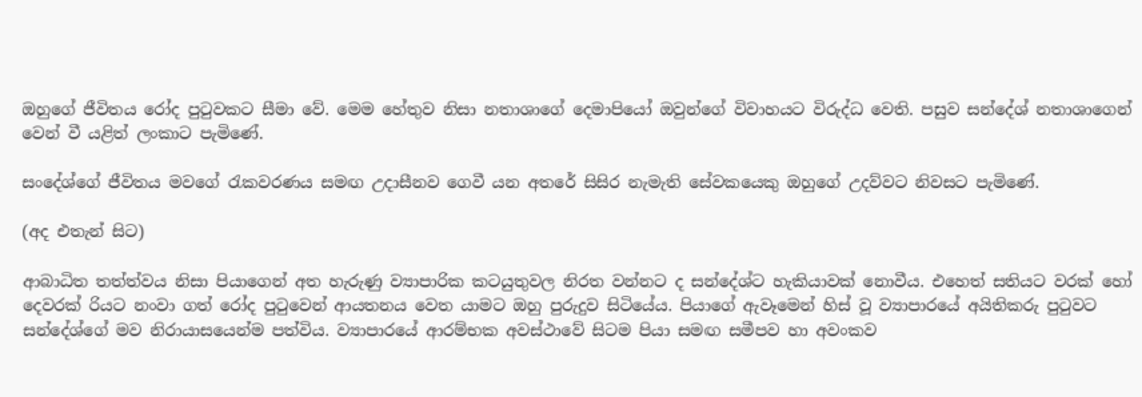ඔහුගේ ජීවිතය රෝද පුටුවකට සීමා වේ. මෙම හේතුව නිසා නතාශාගේ දෙමාපියෝ ඔවුන්ගේ විවාහයට විරුද්ධ වෙති. පසුව සන්දේශ් නතාශාගෙන් වෙන් වී යළිත් ලංකාට පැමිණේ.

සංදේශ්ගේ ජීවිතය මවගේ රැකවරණය සමඟ උදාසීනව ගෙවී යන අතරේ සිසිර නැමැති සේවකයෙකු ඔහුගේ උදව්වට නිවසට පැමිණේ.

(අද එතැන් සිට)

ආබාධිත තත්ත්වය නිසා පියාගෙන් අත හැරුණු ව්‍යාපාරික කටයුතුවල නිරත වන්නට ද සන්දේශ්ට හැකියාවක් නොවීය. එහෙත් සතියට වරක් හෝ දෙවරක් රියට නංවා ගත් රෝද පුටුවෙන් ආයතනය වෙත යාමට ඔහු පුරුදුව සිටියේය. පියාගේ ඇවෑමෙන් හිස් වූ ව්‍යාපාරයේ අයිතිකරු පුටුවට සන්දේශ්ගේ මව නිරායාසයෙන්ම පත්විය. ව්‍යාපාරයේ ආරම්භක අවස්ථාවේ සිටම පියා සමඟ සමීපව හා අවංකව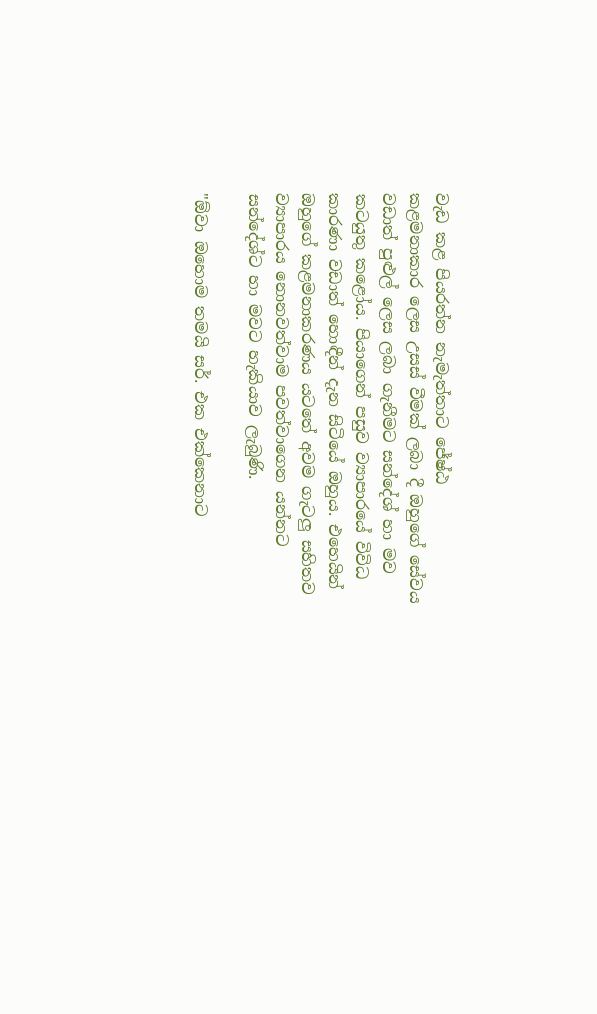වැඩ කළ පියරත්න නැමැත්තාට ජේෂ්ඨ කළමනාකාර ‍ලෙස උසස් වීමක් ලබා දී ඔහුගේ සේවය වඩාත් පුළුල් ලෙස ලබා ගැනීමට සන්දේශ් හා මව කටයුතු කළෝය. පියාගෙන් පසුව ව්‍යාපාරයේ විවිධ කාරණා වඩාත් හොඳීන් දැන සිටියේ ඔහුය. එහෙයින් ඔහුගේ කළමනාකරණය යටතේ අවම ගැටලු සහිතව ව්‍යාපාරය නොනවත්වාම පවත්වාගෙන යන්නට සන්දේශ්ට හා මවට හැකියාව ලැබුණි.

"ඕවා ඔහොම තමයි සර්. එක එක්කෙනාට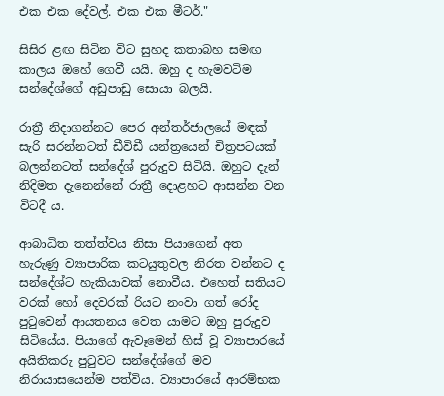එක එක දේවල්. එක එක මීටර්."

සිසිර ළඟ සිටින විට සුහද කතාබහ සමඟ කාලය ඔහේ ගෙවී යයි. ඔහු ද හැමවටිම සන්දේශ්ගේ අඩුපාඩු සොයා බලයි.

රාත්‍රී නිදාගන්නට පෙර අන්තර්ජාලයේ මඳක් සැරි සරන්නටත් ඩීවිඩී යන්ත්‍රයෙන් චිත්‍රපටයක් බලන්නටත් සන්දේශ් පුරුදුව සිටියි. ඔහුට දැන් නිදිමත දැනෙන්නේ රාත්‍රී දොළහට ආසන්න වන විටදී ය.

ආබාධිත තත්ත්වය නිසා පියාගෙන් අත හැරුණු ව්‍යාපාරික කටයුතුවල නිරත වන්නට ද සන්දේශ්ට හැකියාවක් නොවීය. එහෙත් සතියට වරක් හෝ දෙවරක් රියට නංවා ගත් රෝද පුටුවෙන් ආයතනය වෙත යාමට ඔහු පුරුදුව සිටියේය. පියාගේ ඇවෑමෙන් හිස් වූ ව්‍යාපාරයේ අයිතිකරු පුටුවට සන්දේශ්ගේ මව නිරායාසයෙන්ම පත්විය. ව්‍යාපාරයේ ආරම්භක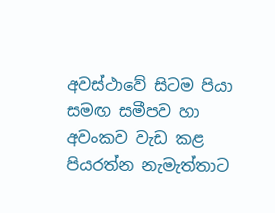අවස්ථාවේ සිටම පියා සමඟ සමීපව හා අවංකව වැඩ කළ පියරත්න නැමැත්තාට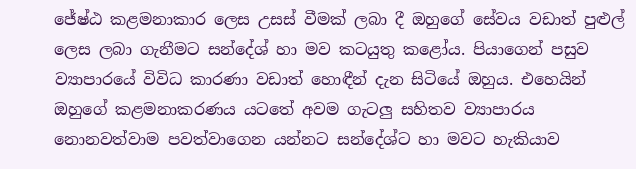ජේෂ්ඨ කළමනාකාර ‍ලෙස උසස් වීමක් ලබා දී ඔහුගේ සේවය වඩාත් පුළුල් ලෙස ලබා ගැනීමට සන්දේශ් හා මව කටයුතු කළෝය. පියාගෙන් පසුව ව්‍යාපාරයේ විවිධ කාරණා වඩාත් හොඳීන් දැන සිටියේ ඔහුය. එහෙයින් ඔහුගේ කළමනාකරණය යටතේ අවම ගැටලු සහිතව ව්‍යාපාරය නොනවත්වාම පවත්වාගෙන යන්නට සන්දේශ්ට හා මවට හැකියාව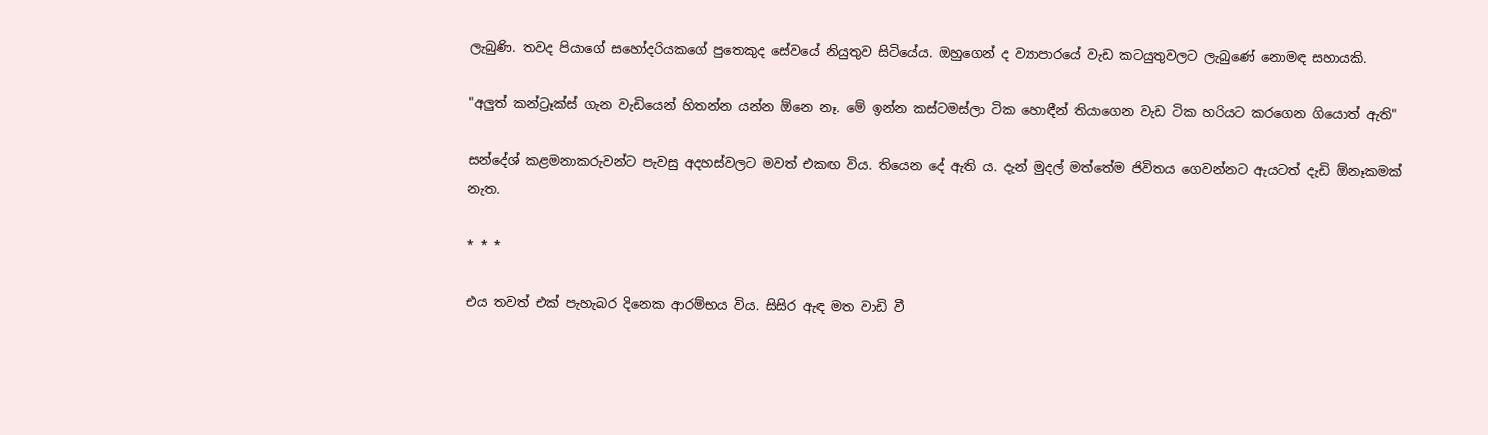ලැබුණි. තවද පියාගේ සහෝදරියකගේ පුතෙකුද සේවයේ නියුතුව සිටියේය. ඔහුගෙන් ද ව්‍යාපාරයේ වැඩ කටයුතුවලට ලැබුණේ නොමඳ සහායකි.

"අලුත් කන්ට්‍රෑක්ස් ගැන වැඩියෙන් හිතන්න යන්න ඕනෙ නෑ. මේ ඉන්න කස්ටමස්ලා ටික හොඳීන් තියාගෙන වැඩ ටික හරියට කරගෙන ගියොත් ඇති"

සන්දේශ් කළමනාකරුවන්ට පැවසු අදහස්වලට මවත් එකඟ විය. තියෙන දේ ඇති ය. දැන් මුදල් මත්තේම ජිවිතය ගෙවන්නට ඇයටත් දැඩි ඕනෑකමක් නැත.

* * *

එය තවත් එක් පැහැබර දිනෙක ආරම්භය විය. සිසිර ඇඳ මත වාඩි වී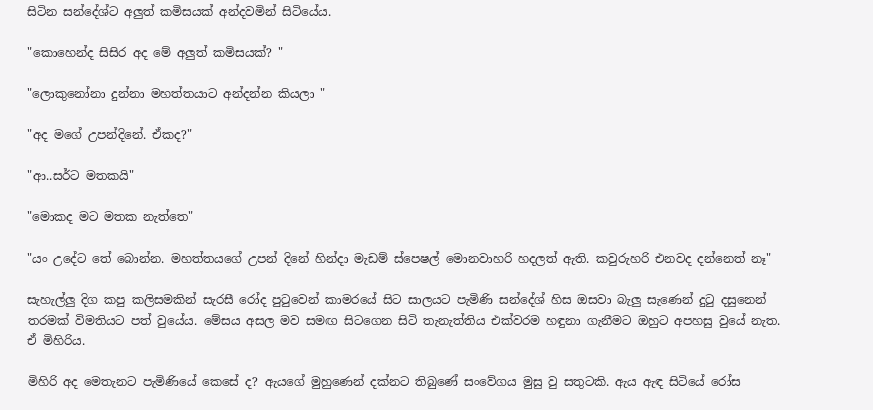සිටින සන්දේශ්ට අලුත් කමිසයක් අන්දවමින් සිටියේය.

"කොහෙන්ද සිසිර අද මේ අලුත් කමිසයක්? "

"ලොකුනෝනා දුන්නා මහත්තයාට අන්දන්න කියලා "

"අද මගේ උපන්දිනේ. ඒකද?"

"ආ..සර්ට මතකයි"

"මොකද මට මතක නැත්තෙ"

"යං උදේට තේ බොන්න. මහත්තයගේ උපන් දිනේ හින්දා මැඩම් ස්පෙෂල් මොනවාහරි හදලත් ඇති. කවුරුහරි එනවද දන්නෙත් නෑ"

සැහැල්ලු දිග කපු කලිසමකින් සැරසී රෝද පුටුවෙන් කාමරයේ සිට සාලයට පැමිණි සන්දේශ් හිස ඔසවා බැලු සැණෙන් දුටු දසුනෙන් තරමක් විමතියට පත් වුයේය. මේසය අසල මව සමඟ සිටගෙන සිටි තැනැත්තිය එක්වරම හඳුනා ගැනීමට ඔහුට අපහසු වුයේ නැත. ඒ මිහිරිය.

මිහිරි අද මෙතැනට පැමිණියේ කෙසේ ද? ඇයගේ මුහුණෙන් දක්නට තිබුණේ සංවේගය මුසු වු සතුටකි. ඇය ඇඳ සිටියේ රෝස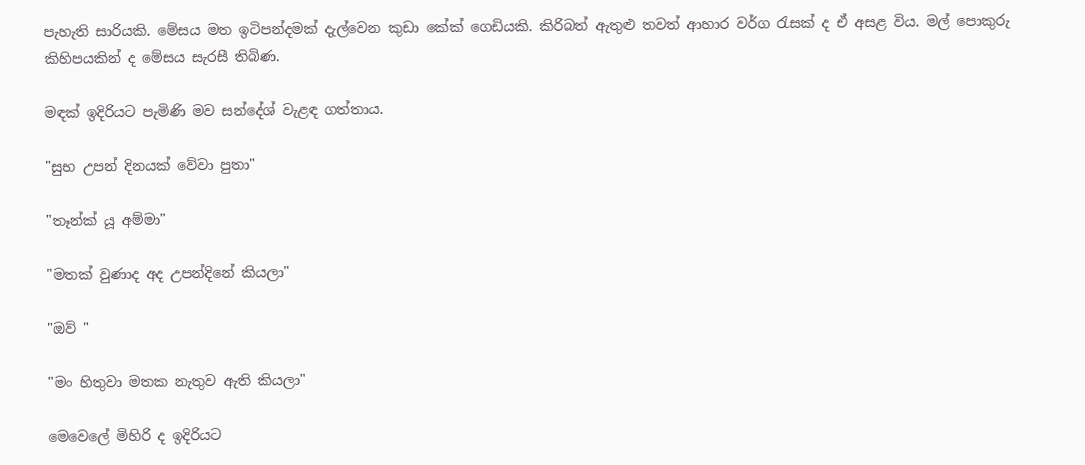පැහැති සාරියකි. මේසය මත ඉටිපන්දමක් දැල්වෙන කුඩා කේක් ගෙඩියකි. කිරිබත් ඇතුළු තවත් ආහාර වර්ග රැසක් ද ඒ අසළ විය. මල් පොකුරු කිහිපයකින් ද මේසය සැරසී තිබිණ.

මඳක් ඉදිරියට පැමිණි මව සන්දේශ් වැළඳ ගත්තාය.

"සුභ උපන් දිනයක් වේවා පුතා"

"තෑන්ක් යූ අම්මා"

"මතක් වුණාද අද උපන්දිනේ කියලා"

"ඔව් "

"මං හිතුවා මතක නැතුව ඇති කියලා"

මෙවෙලේ මිහිරි ද ඉදිරියට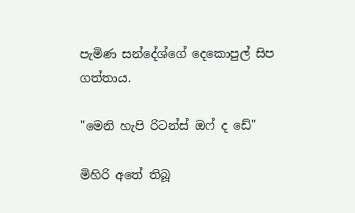පැමිණ සන්දේශ්ගේ දෙකොපුල් සිප ගත්තාය.

"මෙනි හැපි රිටන්ස් ඔෆ් ද ඩේ"

මිහිරි අතේ තිබූ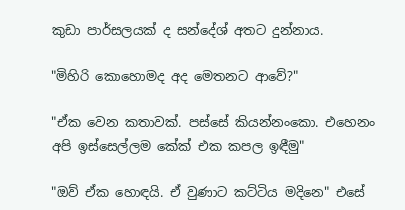කුඩා පාර්සලයක් ද සන්දේශ් අතට දුන්නාය.

"මිහිරි කොහොමද අද මෙතනට ආවේ?"

"ඒක වෙන කතාවක්. පස්සේ කියන්නංකො. එහෙනං අපි ඉස්සෙල්ලම කේක් එක කපල ඉඳීමු"

"ඔව් ඒක හොඳයි. ඒ වුණාට කට්ටිය මදිනෙ" එසේ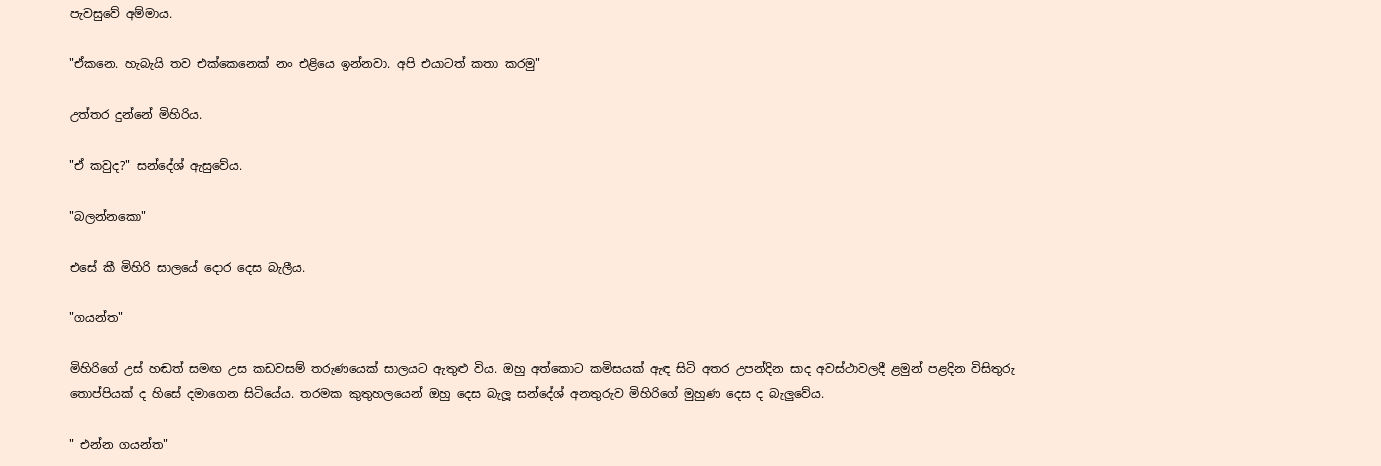පැවසුවේ අම්මාය.

"ඒකනෙ. හැබැයි තව එක්කෙනෙක් නං එළියෙ ඉන්නවා. අපි එයාටත් කතා කරමු"

උත්තර දුන්නේ මිහිරිය.

"ඒ කවුද?" සන්දේශ් ඇසුවේය.

"බලන්නකො"

එසේ කී මිහිරි සාලයේ දොර දෙස බැලීය.

"ගයන්ත"

මිහිරිගේ උස් හඬත් සමඟ උස කඩවසම් තරුණයෙක් සාලයට ඇතුළු විය. ඔහු අත්කොට කමිසයක් ඇඳ සිටි අතර උපන්දින සාද අවස්ථාවලදී ළමුන් පළදින විසිතුරු තොප්පියක් ද හිසේ දමාගෙන සිටියේය. තරමක කුතුහලයෙන් ඔහු දෙස බැලූ සන්දේශ් අනතුරුව මිහිරිගේ මුහුණ දෙස ද බැලුවේය.

" එන්න ගයන්ත"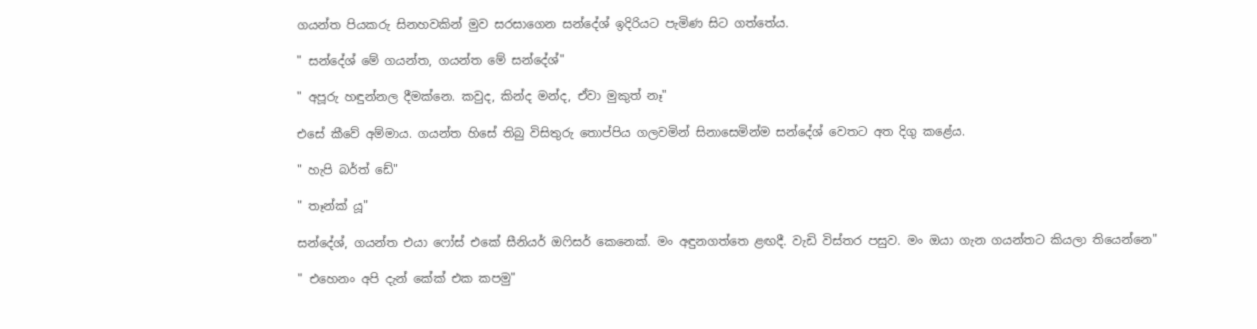ගයන්ත පියකරු සිනහවකින් මුව සරසාගෙන සන්දේශ් ඉදිරියට පැමිණ සිට ගත්තේය.

" සන්දේශ් මේ ගයන්ත, ගයන්ත මේ සන්දේශ්"

" අපූරු හඳුන්නල දීමක්නෙ. කවුද, කින්ද මන්ද, ඒවා මුකුත් නෑ"

එසේ කීවේ අම්මාය. ගයන්ත හිසේ තිබු විසිතුරු තොප්පිය ගලවමින් සිනාසෙමින්ම සන්දේශ් වෙතට අත දිගු කළේය.

" හැපි බර්ත් ඩේ"

" තෑන්ක් යූ"

සන්දේශ්, ගයන්ත එයා ෆෝස් එකේ සීනියර් ඔෆිසර් කෙනෙක්. මං අඳුනගත්තෙ ළඟදී. වැඩි විස්තර පසුව. මං ඔයා ගැන ගයන්තට කියලා තියෙන්නෙ"

" එහෙනං අපි දැන් කේක් එක කපමු"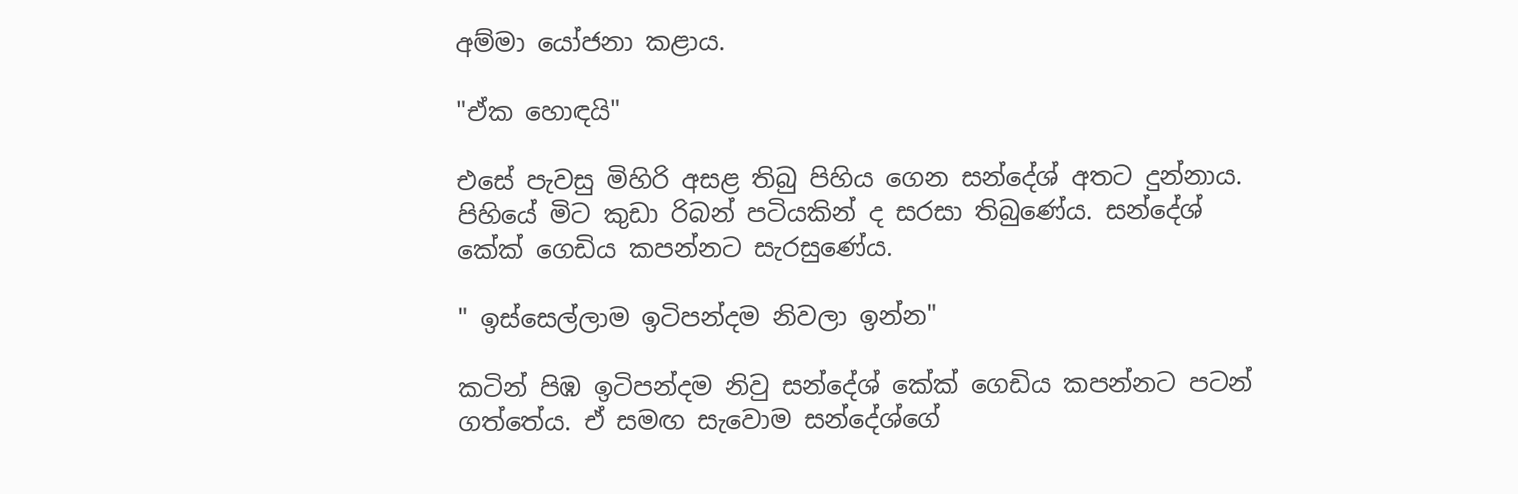අම්මා යෝජනා කළාය.

"ඒක හොඳයි"

එසේ පැවසු මිහිරි අසළ තිබු පිහිය ගෙන සන්දේශ් අතට දුන්නාය. පිහියේ මිට කුඩා රිබන් පටියකින් ද සරසා තිබුණේය. සන්දේශ් කේක් ගෙඩිය කපන්නට සැරසුණේය.

" ඉස්සෙල්ලාම ඉටිපන්දම නිවලා ඉන්න"

කටින් පිඹ ඉටිපන්දම නිවු සන්දේශ් කේක් ගෙඩිය කපන්නට පටන් ගත්තේය. ඒ සමඟ සැවොම සන්දේශ්ගේ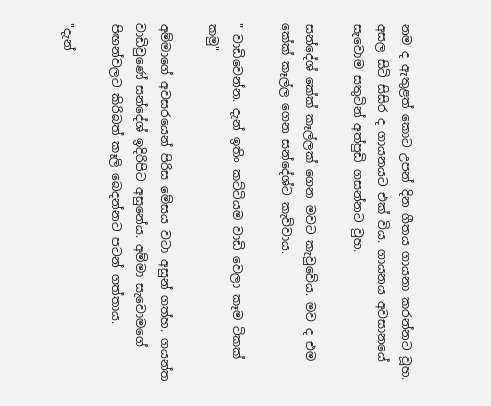නම ද ඇතුළත් කොට උපන් දින ගීතය ගායනා කරන්නට වූහ. අසල සිටි සිසිර ද ගායනයට එක් විය. ගායනය අවසානයේ සැවොම සතුටින් අත්පුඩි ගසන්නට වුහ.

සන්දේශ් කේක් කෑල්ලක් ගෙන මවට කැවුවේය. මව ද එම කේක් කෑල්ල ගෙන සන්දේශ්ට කැව්වාය.

" වාඩිවෙන්න. දැන් ඉතිං කට්ටියම වාඩි වෙලා කෑම ටිකක් කමු"

අම්මාගේ අවසරයෙන් පිරිස මේසය වටා අසුන් ගත්හ. ගයන්ත වාඩිවුණේ සන්දේශ් ඉදිරිපිට අසුනේය. අම්මා සැවොමගේ පිඟන්වලට කිරිබත් කෑලි බෙදන්නට පටන් ගත්තාය.

"දැන්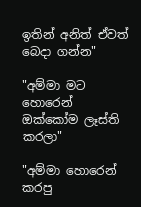ඉතින් අනිත් ඒවත් බෙදා ගන්න"

"අම්මා මට හොරෙන් ඔක්කෝම ලෑස්ති කරලා"

"අම්මා හොරෙන් කරපු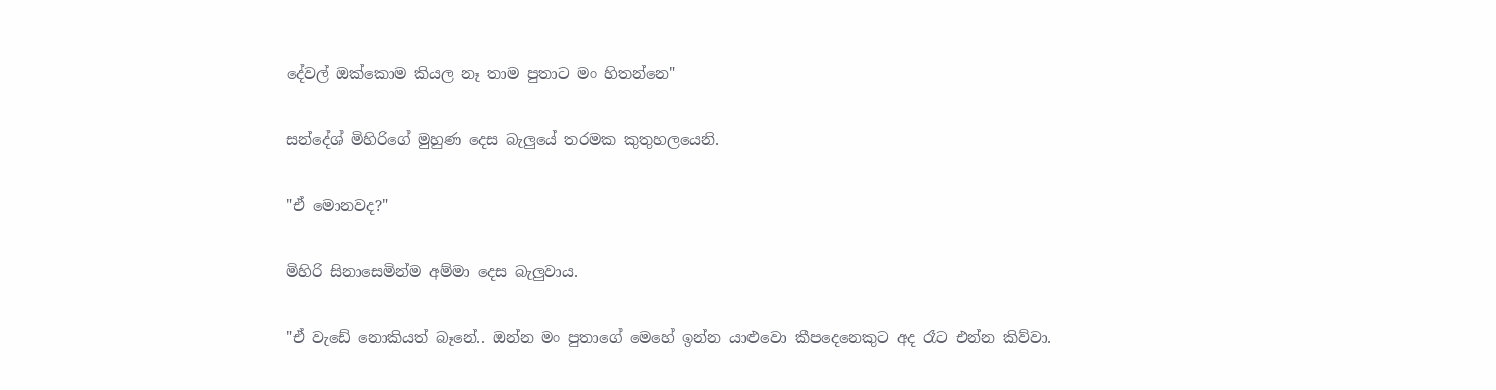දේවල් ඔක්කොම කියල නෑ තාම පුතාට මං හිතන්නෙ"

සන්දේශ් මිහිරිගේ මුහුණ දෙස බැලුයේ තරමක කුතුහලයෙනි.

"ඒ මොනවද?"

මිහිරි සිනාසෙමින්ම අම්මා දෙස බැලුවාය.

"ඒ වැඩේ නොකියත් බෑනේ.. ඔන්න මං පුතාගේ මෙහේ ඉන්න යාළුවො කීපදෙනෙකුට අද රෑට එන්න කිව්වා.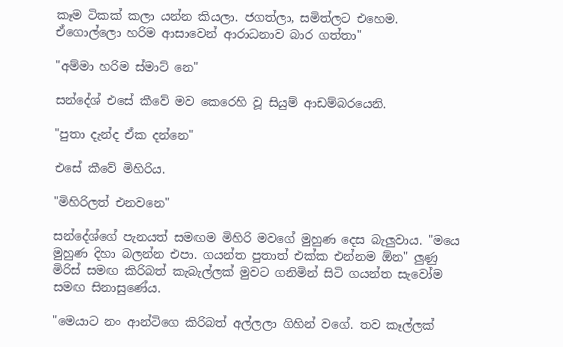කෑම ටිකක් කලා යන්න කියලා. ජගත්ලා, සමිත්ලට එහෙම. ඒගොල්ලො හරිම ආසාවෙන් ආරාධනාව බාර ගත්තා"

"අම්මා හරිම ස්මාට් නෙ"

සන්දේශ් එසේ කීවේ මව කෙරෙහි වූ සියුම් ආඩම්බර‍යෙනි.

"පුතා දැන්ද ඒක දන්නෙ"

එසේ කීවේ මිහිරිය.

"මිහිරිලත් එනවනෙ"

සන්දේශ්ගේ පැනයත් සමඟම මිහිරි මවගේ මුහුණ දෙස බැලුවාය. "මයෙ මුහුණ දිහා බලන්න එපා. ගයන්ත පුතාත් එක්ක එන්නම ඕන" ලුණු මිරිස් සමඟ කිරිබත් කැබැල්ලක් මුවට ගනිමින් සිටි ගයන්ත සැවෝම සමඟ සිනාසුණේය.

"මෙයාට නං ආන්ටිගෙ කිරිබත් අල්ලලා ගිහින් වගේ. තව කෑල්ලක්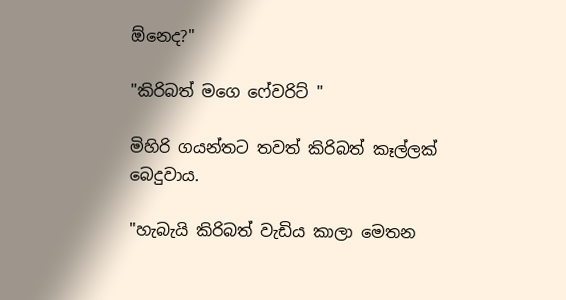ඕනෙද?"

"කිරිබත් මගෙ ‍ෆේවරිට් "

මිහිරි ගයන්තට තවත් කිරිබත් කෑල්ලක් බෙදුවාය.

"හැබැයි කිරිබත් වැඩිය කාලා මෙතන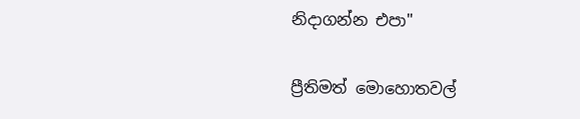නිදාගන්න එපා"

ප්‍රීතිමත් මොහොතවල්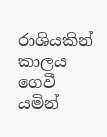රාශියකින් කාලය ගෙවී යමින්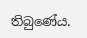තිබුණේය.